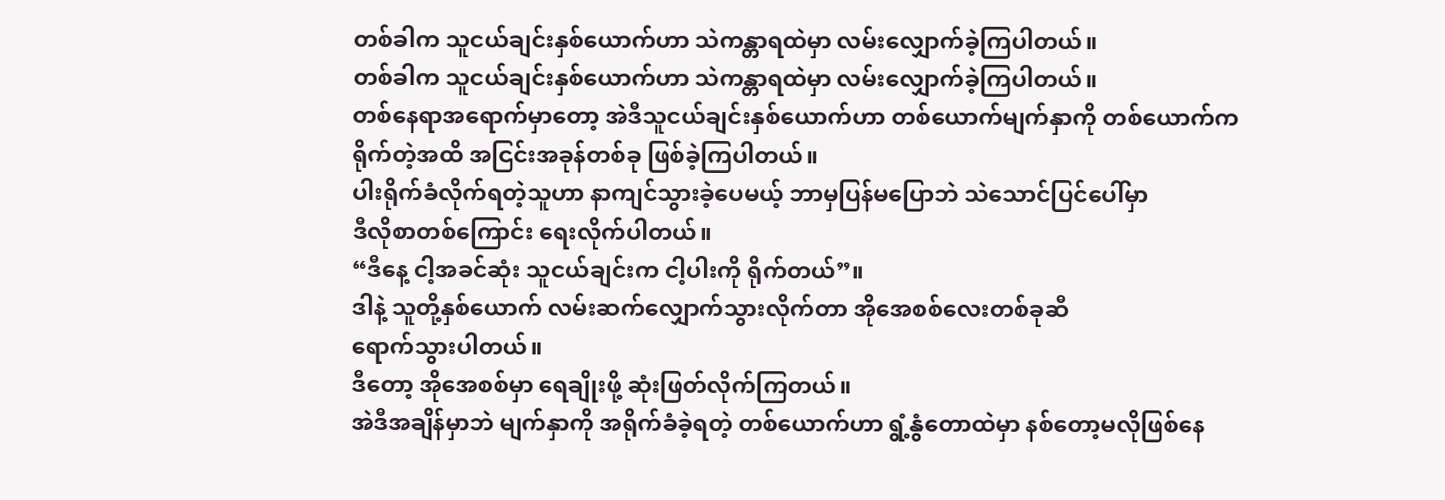တစ်ခါက သူငယ်ချင်းနှစ်ယောက်ဟာ သဲကန္တာရထဲမှာ လမ်းလျှောက်ခဲ့ကြပါတယ်။
တစ်ခါက သူငယ်ချင်းနှစ်ယောက်ဟာ သဲကန္တာရထဲမှာ လမ်းလျှောက်ခဲ့ကြပါတယ်။
တစ်နေရာအရောက်မှာတော့ အဲဒီသူငယ်ချင်းနှစ်ယောက်ဟာ တစ်ယောက်မျက်နှာကို တစ်ယောက်က
ရိုက်တဲ့အထိ အငြင်းအခုန်တစ်ခု ဖြစ်ခဲ့ကြပါတယ်။
ပါးရိုက်ခံလိုက်ရတဲ့သူဟာ နာကျင်သွားခဲ့ပေမယ့် ဘာမှပြန်မပြောဘဲ သဲသောင်ပြင်ပေါ်မှာ
ဒီလိုစာတစ်ကြောင်း ရေးလိုက်ပါတယ်။
“ဒီနေ့ ငါ့အခင်ဆုံး သူငယ်ချင်းက ငါ့ပါးကို ရိုက်တယ်”။
ဒါနဲ့ သူတို့နှစ်ယောက် လမ်းဆက်လျှောက်သွားလိုက်တာ အိုအေစစ်လေးတစ်ခုဆီ
ရောက်သွားပါတယ်။
ဒီတော့ အိုအေစစ်မှာ ရေချိုးဖို့ ဆုံးဖြတ်လိုက်ကြတယ်။
အဲဒီအချိန်မှာဘဲ မျက်နှာကို အရိုက်ခံခဲ့ရတဲ့ တစ်ယောက်ဟာ ရွံ့နွံတောထဲမှာ နစ်တော့မလိုဖြစ်နေ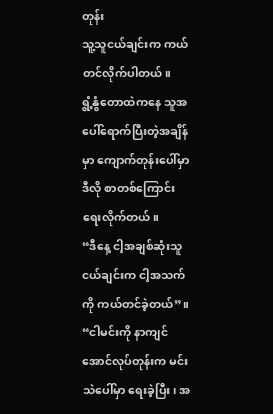တုန်း
သူ့သူငယ်ချင်းက ကယ်တင်လိုက်ပါတယ်။
ရွံ့နွံတောထဲကနေ သူအပေါ်ရောက်ပြီးတဲ့အချိန်မှာ ကျောက်တုန်းပေါ်မှာ ဒီလို စာတစ်ကြောင်း
ရေးလိုက်တယ်။
“ဒီနေ့ ငါ့အချစ်ဆုံးသူငယ်ချင်းက ငါ့အသက်ကို ကယ်တင်ခဲ့တယ်”။
“ငါမင်းကို နာကျင်အောင်လုပ်တုန်းက မင်း သဲပေါ်မှာ ရေးခဲ့ပြီး၊ အ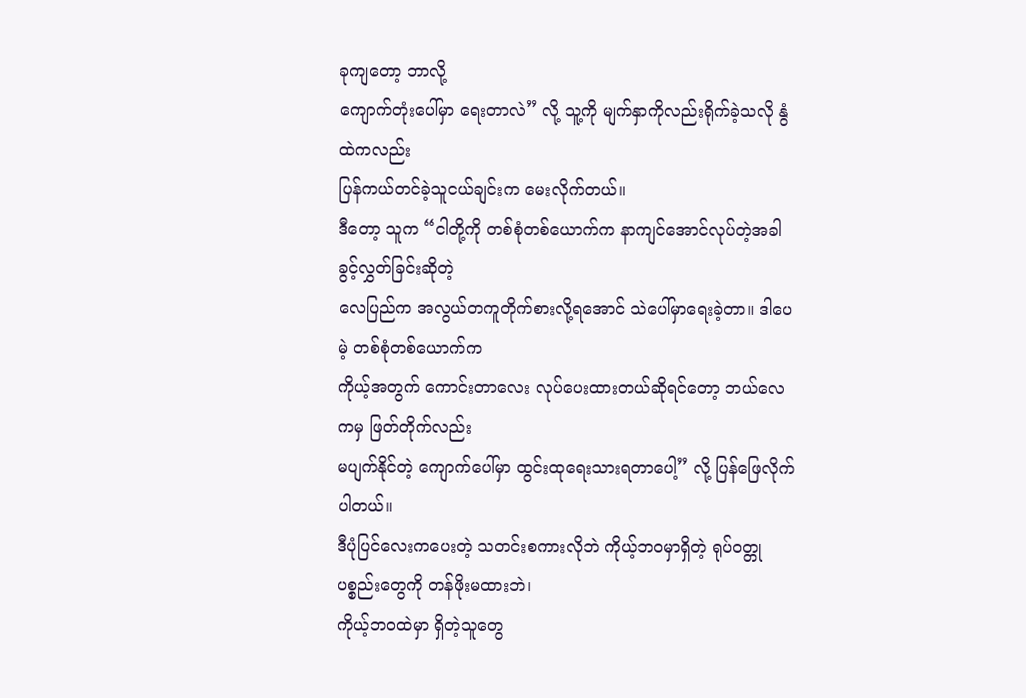ခုကျတော့ ဘာလို့
ကျောက်တုံးပေါ်မှာ ရေးတာလဲ” လို့ သူ့ကို မျက်နှာကိုလည်းရိုက်ခဲ့သလို နွံထဲကလည်း
ပြန်ကယ်တင်ခဲ့သူငယ်ချင်းက မေးလိုက်တယ်။
ဒီတော့ သူက “ငါတို့ကို တစ်စုံတစ်ယောက်က နာကျင်အောင်လုပ်တဲ့အခါ ခွင့်လွှတ်ခြင်းဆိုတဲ့
လေပြည်က အလွယ်တကူတိုက်စားလို့ရအောင် သဲပေါ်မှာရေးခဲ့တာ။ ဒါပေမဲ့ တစ်စုံတစ်ယောက်က
ကိုယ့်အတွက် ကောင်းတာလေး လုပ်ပေးထားတယ်ဆိုရင်တော့ ဘယ်လေကမှ ဖြတ်တိုက်လည်း
မပျက်နိုင်တဲ့ ကျောက်ပေါ်မှာ ထွင်းထုရေးသားရတာပေါ့” လို့ ပြန်ဖြေလိုက်ပါတယ်။
ဒီပုံပြင်လေးကပေးတဲ့ သတင်းစကားလိုဘဲ ကိုယ့်ဘဝမှာရှိတဲ့ ရုပ်ဝတ္တုပစ္စည်းတွေကို တန်ဖိုးမထားဘဲ၊
ကိုယ့်ဘဝထဲမှာ ရှိတဲ့သူတွေ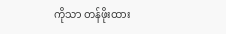ကိုသာ တန်ဖိုးထား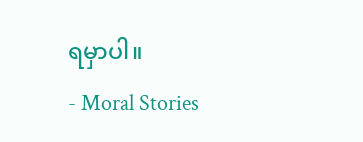ရမှာပါ။
- Moral Stories